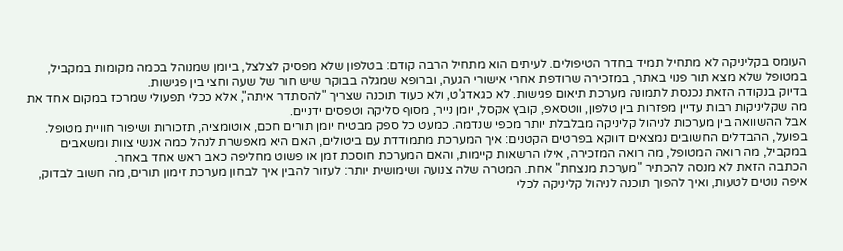העומס בקליניקה לא מתחיל תמיד בחדר הטיפולים. לעיתים הוא מתחיל הרבה קודם: בטלפון שלא מפסיק לצלצל, ביומן שמנוהל בכמה מקומות במקביל, במטופל שלא מצא תור פנוי באתר, במזכירה שרודפת אחרי אישורי הגעה, וברופא שמגלה בבוקר שיש חור של שעה וחצי בין פגישות.
בדיוק בנקודה הזאת נכנסת לתמונה מערכת תיאום פגישות. לא כגאדג'ט, ולא כעוד תוכנה שצריך "להסתדר איתה", אלא ככלי תפעולי שמרכז במקום אחד את מה שקליניקות רבות עדיין מפזרות בין טלפון, ווטסאפ, קובץ אקסל, יומן נייר, מסוף סליקה וטפסים ידניים.
אבל ההשוואה בין מערכות לניהול קליניקה מבלבלת יותר מכפי שנדמה. כמעט כל ספק מבטיח יומן תורים חכם, אוטומציה, תזכורות ושיפור חוויית מטופל. בפועל, ההבדלים החשובים נמצאים דווקא בפרטים הקטנים: איך המערכת מתמודדת עם ביטולים, האם היא מאפשרת לנהל כמה אנשי צוות ומשאבים במקביל, מה רואה המטופל, מה רואה המזכירה, אילו הרשאות קיימות, והאם המערכת חוסכת זמן או פשוט מחליפה כאב ראש אחד באחר.
הכתבה הזאת לא מנסה להכתיר "מערכת מנצחת" אחת. המטרה שלה צנועה ושימושית יותר: לעזור להבין איך לבחון מערכת זימון תורים, מה חשוב לבדוק, איפה נוטים לטעות, ואיך להפוך תוכנה לניהול קליניקה לכלי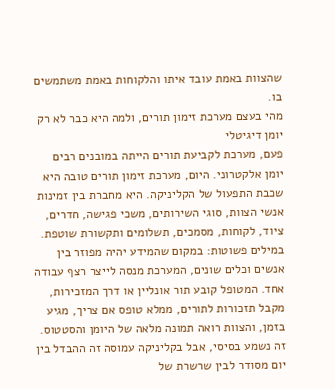שהצוות באמת עובד איתו והלקוחות באמת משתמשים בו.
מהי בעצם מערכת זימון תורים, ולמה היא כבר לא רק יומן דיגיטלי
פעם, מערכת לקביעת תורים הייתה במובנים רבים יומן אלקטרוני. היום, מערכת זימון תורים טובה היא שכבת התפעול של הקליניקה. היא מחברת בין זמינות אנשי הצוות, סוגי השירותים, משכי פגישה, חדרים, ציוד, לקוחות, מסמכים, תשלומים ותקשורת שוטפת.
במילים פשוטות: במקום שהמידע יהיה מפוזר בין אנשים וכלים שונים, המערכת מנסה לייצר רצף עבודה אחד. המטופל קובע תור אונליין או דרך המזכירות, מקבל תזכורות לתורים, ממלא טופס אם צריך, מגיע בזמן, והצוות רואה תמונה מלאה של היומן והסטטוס. זה נשמע בסיסי, אבל בקליניקה עמוסה זה ההבדל בין יום מסודר לבין שרשרת של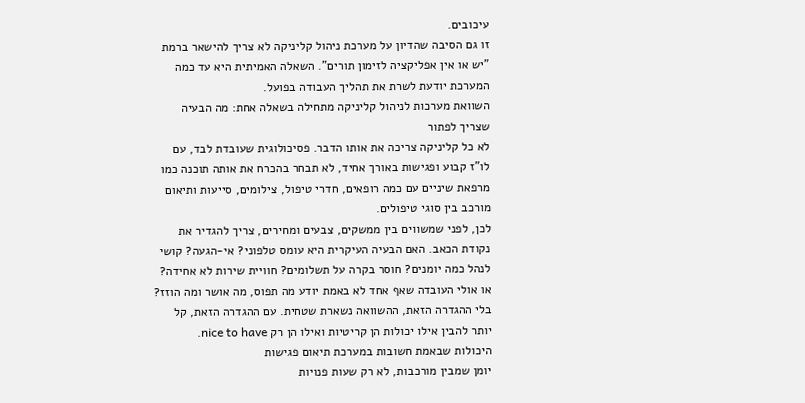עיכובים.
זו גם הסיבה שהדיון על מערכת ניהול קליניקה לא צריך להישאר ברמת "יש או אין אפליקציה לזימון תורים". השאלה האמיתית היא עד כמה המערכת יודעת לשרת את תהליך העבודה בפועל.
השוואת מערכות לניהול קליניקה מתחילה בשאלה אחת: מה הבעיה שצריך לפתור
לא כל קליניקה צריכה את אותו הדבר. פסיכולוגית שעובדת לבד, עם לו"ז קבוע ופגישות באורך אחיד, לא תבחר בהכרח את אותה תוכנה כמו מרפאת שיניים עם כמה רופאים, חדרי טיפול, צילומים, סייעות ותיאום מורכב בין סוגי טיפולים.
לכן, לפני שמשווים בין ממשקים, צבעים ומחירים, צריך להגדיר את נקודת הכאב. האם הבעיה העיקרית היא עומס טלפוני? אי-הגעה? קושי לנהל כמה יומנים? חוסר בקרה על תשלומים? חוויית שירות לא אחידה? או אולי העובדה שאף אחד לא באמת יודע מה תפוס, מה אושר ומה הוזז?
בלי ההגדרה הזאת, ההשוואה נשארת שטחית. עם ההגדרה הזאת, קל יותר להבין אילו יכולות הן קריטיות ואילו הן רק nice to have.
היכולות שבאמת חשובות במערכת תיאום פגישות
יומן שמבין מורכבות, לא רק שעות פנויות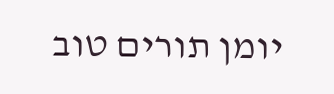יומן תורים טוב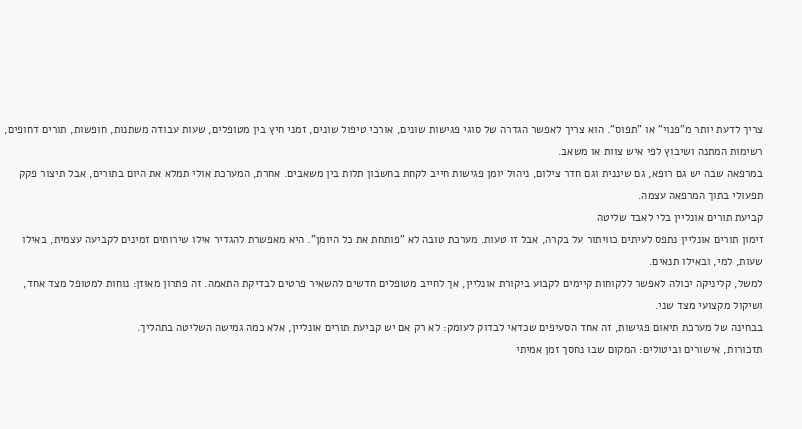צריך לדעת יותר מ"פנוי" או "תפוס". הוא צריך לאפשר הגדרה של סוגי פגישות שונים, אורכי טיפול שונים, זמני חיץ בין מטופלים, שעות עבודה משתנות, חופשות, תורים דחופים, רשימות המתנה ושיבוץ לפי איש צוות או משאב.
במרפאה שבה יש גם רופא, גם שיננית וגם חדר צילום, ניהול יומן פגישות חייב לקחת בחשבון תלות בין משאבים. אחרת, המערכת אולי תמלא את היום בתורים, אבל תיצור פקק תפעולי בתוך המרפאה עצמה.
קביעת תורים אונליין בלי לאבד שליטה
זימון תורים אונליין נתפס לעיתים כוויתור על בקרה, אבל זו טעות. מערכת טובה לא "פותחת את כל היומן". היא מאפשרת להגדיר אילו שירותים זמינים לקביעה עצמית, באילו שעות, למי, ובאילו תנאים.
למשל, קליניקה יכולה לאפשר ללקוחות קיימים לקבוע ביקורת אונליין, אך לחייב מטופלים חדשים להשאיר פרטים לבדיקת התאמה. זה פתרון מאוזן: נוחות למטופל מצד אחד, ושיקול מקצועי מצד שני.
בבחינה של מערכת תיאום פגישות, זה אחד הסעיפים שכדאי לבדוק לעומק: לא רק אם יש קביעת תורים אונליין, אלא כמה גמישה השליטה בתהליך.
תזכורות, אישורים וביטולים: המקום שבו נחסך זמן אמיתי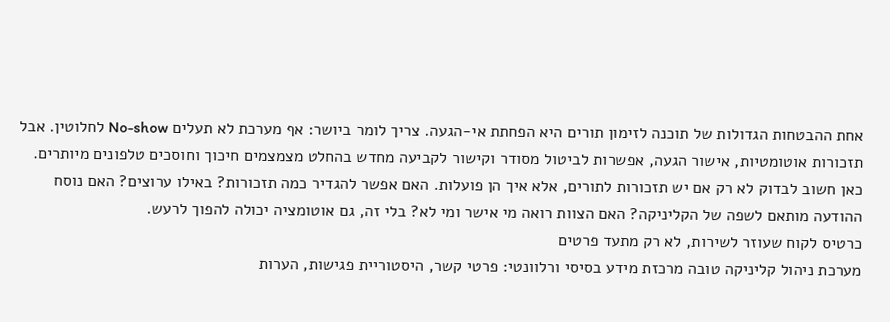אחת ההבטחות הגדולות של תוכנה לזימון תורים היא הפחתת אי-הגעה. צריך לומר ביושר: אף מערכת לא תעלים No-show לחלוטין. אבל תזכורות אוטומטיות, אישור הגעה, אפשרות לביטול מסודר וקישור לקביעה מחדש בהחלט מצמצמים חיכוך וחוסכים טלפונים מיותרים.
כאן חשוב לבדוק לא רק אם יש תזכורות לתורים, אלא איך הן פועלות. האם אפשר להגדיר כמה תזכורות? באילו ערוצים? האם נוסח ההודעה מותאם לשפה של הקליניקה? האם הצוות רואה מי אישר ומי לא? בלי זה, גם אוטומציה יכולה להפוך לרעש.
כרטיס לקוח שעוזר לשירות, לא רק מתעד פרטים
מערכת ניהול קליניקה טובה מרכזת מידע בסיסי ורלוונטי: פרטי קשר, היסטוריית פגישות, הערות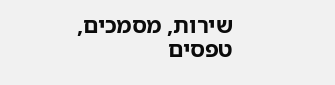שירות, מסמכים, טפסים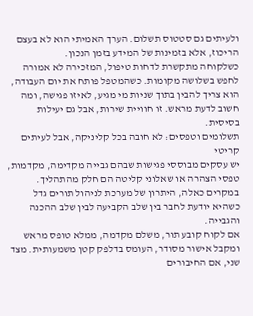ולעיתים גם סטטוס תשלום. הערך האמיתי הוא לא בעצם הריכוז, אלא בזמינות של המידע בזמן הנכון.
כשלקוחה מתקשרת לדחות טיפול, המזכירה לא אמורה לחפש בשלושה מקומות. כשהמטפל פותח את יום העבודה, הוא צריך להבין בתוך שניות מי מגיע, לאיזו פגישה, ומה חשוב לדעת מראש. זו חוויית שירות, אבל גם יעילות בסיסית.
תשלומים וטפסים: לא חובה בכל קליניקה, אבל לעיתים קריטי
יש עסקים מבוססי פגישות שבהם גבייה מקדימה, מקדמות, טפסי הצהרה או שאלוני קליטה הם חלק מהתהליך. במקרים כאלה, היתרון של מערכת לניהול תורים גדל כשהיא יודעת לחבר בין שלב הקביעה לבין שלב ההכנה והגבייה.
אם לקוח קובע תור, משלם מקדמה, ממלא טופס מראש ומקבל אישור מסודר, העומס בדלפק קטן משמעותית. מצד שני, אם החיבורים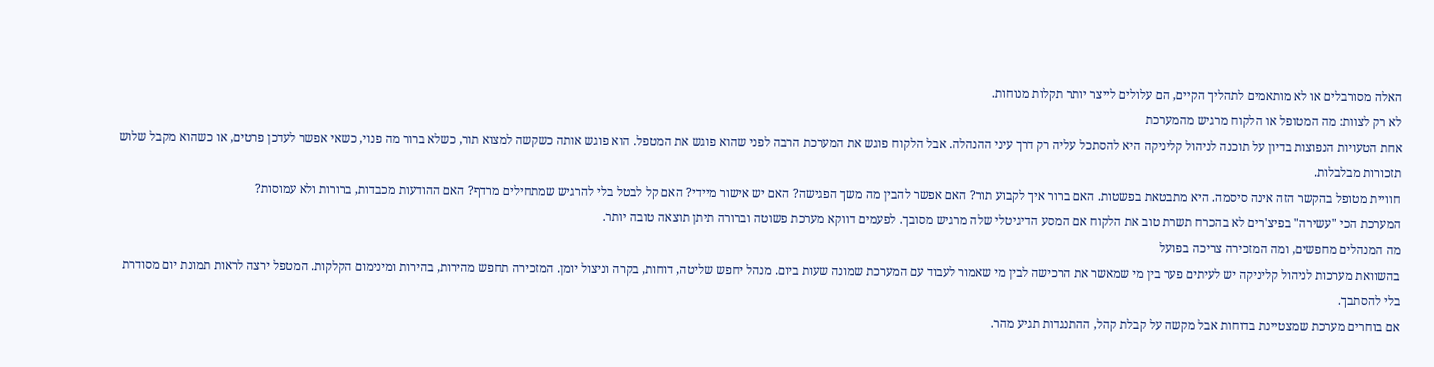האלה מסורבלים או לא מותאמים לתהליך הקיים, הם עלולים לייצר יותר תקלות מנוחות.
לא רק לצוות: מה המטופל או הלקוח מרגיש מהמערכת
אחת הטעויות הנפוצות בדיון על תוכנה לניהול קליניקה היא להסתכל עליה רק דרך עיני ההנהלה. אבל הלקוח פוגש את המערכת הרבה לפני שהוא פוגש את המטפל. הוא פוגש אותה כשקשה למצוא תור, כשלא ברור מה פנוי, כשאי אפשר לעדכן פרטים, או כשהוא מקבל שלוש תזכורות מבלבלות.
חוויית מטופל בהקשר הזה אינה סיסמה. היא מתבטאת בפשטות. האם ברור איך לקבוע תור? האם אפשר להבין מה משך הפגישה? האם יש אישור מיידי? האם קל לבטל בלי להרגיש שמתחילים מרדף? האם ההודעות מכבדות, ברורות ולא עמוסות?
המערכת הכי "עשירה" בפיצ'רים לא בהכרח תשרת טוב את הלקוח אם המסע הדיגיטלי שלה מרגיש מסובך. לפעמים דווקא מערכת פשוטה וברורה תיתן תוצאה טובה יותר.
מה המנהלים מחפשים, ומה המזכירה צריכה בפועל
בהשוואת מערכות לניהול קליניקה יש לעיתים פער בין מי שמאשר את הרכישה לבין מי שאמור לעבוד עם המערכת שמונה שעות ביום. מנהל יחפש שליטה, דוחות, בקרה וניצול יומן. המזכירה תחפש מהירות, בהירות ומינימום הקלקות. המטפל ירצה לראות תמונת יום מסודרת בלי להסתבך.
אם בוחרים מערכת שמצטיינת בדוחות אבל מקשה על קבלת קהל, ההתנגדות תגיע מהר.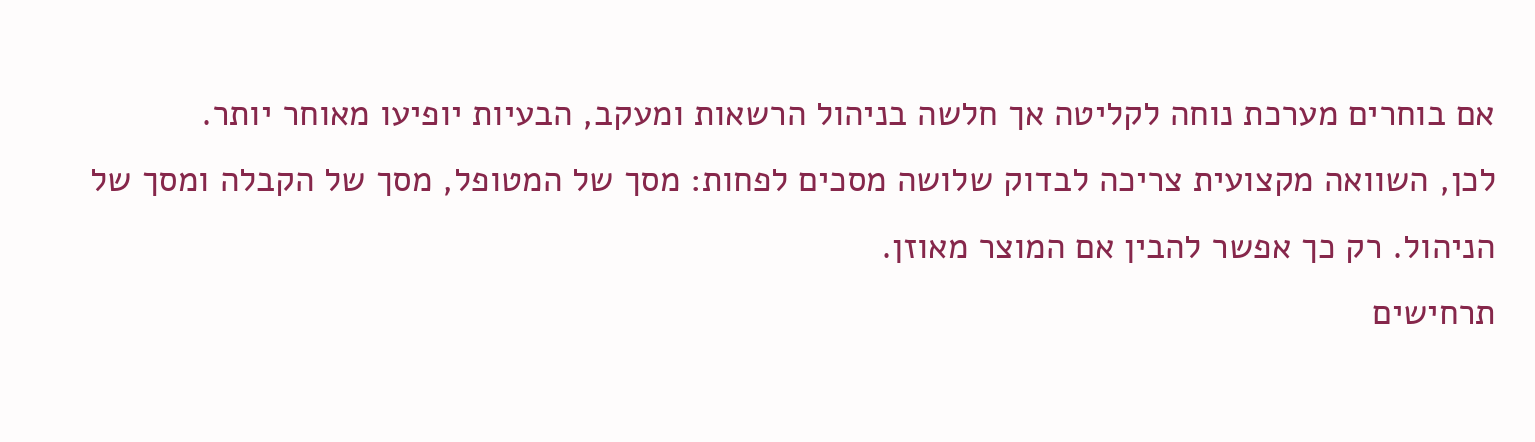אם בוחרים מערכת נוחה לקליטה אך חלשה בניהול הרשאות ומעקב, הבעיות יופיעו מאוחר יותר.
לכן, השוואה מקצועית צריכה לבדוק שלושה מסכים לפחות: מסך של המטופל, מסך של הקבלה ומסך של הניהול. רק כך אפשר להבין אם המוצר מאוזן.
תרחישים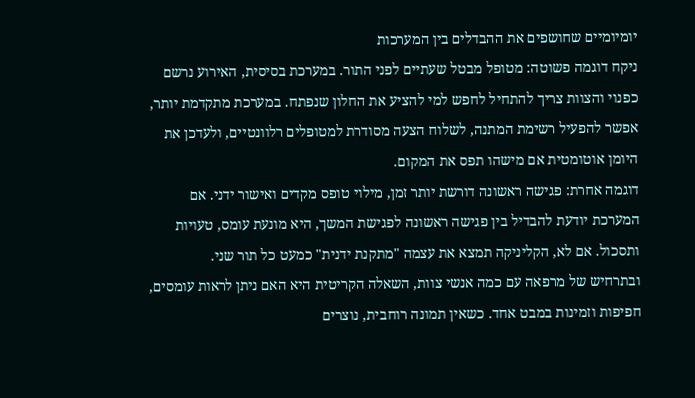יומיומיים שחושפים את ההבדלים בין המערכות
ניקח דוגמה פשוטה: מטופל מבטל שעתיים לפני התור. במערכת בסיסית, האירוע נרשם כפנוי והצוות צריך להתחיל לחפש למי להציע את החלון שנפתח. במערכת מתקדמת יותר, אפשר להפעיל רשימת המתנה, לשלוח הצעה מסודרת למטופלים רלוונטיים, ולעדכן את היומן אוטומטית אם מישהו תפס את המקום.
דוגמה אחרת: פגישה ראשונה דורשת יותר זמן, מילוי טופס מקדים ואישור ידני. אם המערכת יודעת להבדיל בין פגישה ראשונה לפגישת המשך, היא מונעת עומס, טעויות ותסכול. אם לא, הקליניקה תמצא את עצמה "מתקנת ידנית" כמעט כל תור שני.
ובתרחיש של מרפאה עם כמה אנשי צוות, השאלה הקריטית היא האם ניתן לראות עומסים, חפיפות וזמינות במבט אחד. כשאין תמונה רוחבית, נוצרים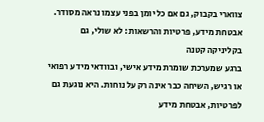צווארי בקבוק, גם אם כל יומן בפני עצמו נראה מסודר.
אבטחת מידע, פרטיות והרשאות: לא שולי, גם בקליניקה קטנה
ברגע שמערכת שומרת מידע אישי, ובוודאי מידע רפואי או רגיש, השיחה כבר אינה רק על נוחות. היא נוגעת גם לפרטיות, אבטחת מידע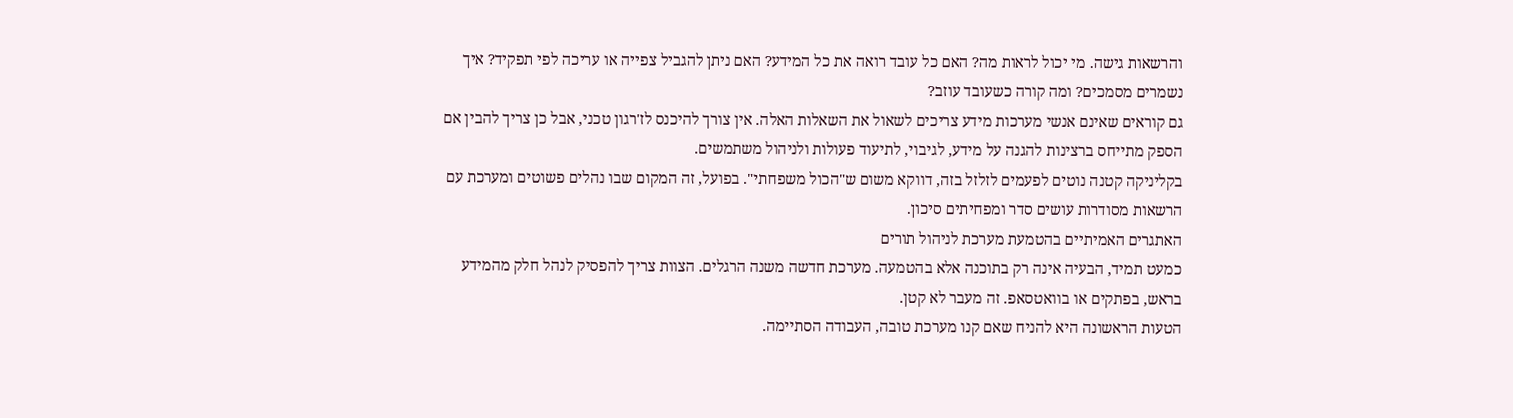והרשאות גישה. מי יכול לראות מה? האם כל עובד רואה את כל המידע? האם ניתן להגביל צפייה או עריכה לפי תפקיד? איך נשמרים מסמכים? ומה קורה כשעובד עוזב?
גם קוראים שאינם אנשי מערכות מידע צריכים לשאול את השאלות האלה. אין צורך להיכנס לז'רגון טכני, אבל כן צריך להבין אם הספק מתייחס ברצינות להגנה על מידע, לגיבוי, לתיעוד פעולות ולניהול משתמשים.
בקליניקה קטנה נוטים לפעמים לזלזל בזה, דווקא משום ש"הכול משפחתי". בפועל, זה המקום שבו נהלים פשוטים ומערכת עם הרשאות מסודרות עושים סדר ומפחיתים סיכון.
האתגרים האמיתיים בהטמעת מערכת לניהול תורים
כמעט תמיד, הבעיה אינה רק בתוכנה אלא בהטמעה. מערכת חדשה משנה הרגלים. הצוות צריך להפסיק לנהל חלק מהמידע בראש, בפתקים או בוואטסאפ. זה מעבר לא קטן.
הטעות הראשונה היא להניח שאם קנו מערכת טובה, העבודה הסתיימה.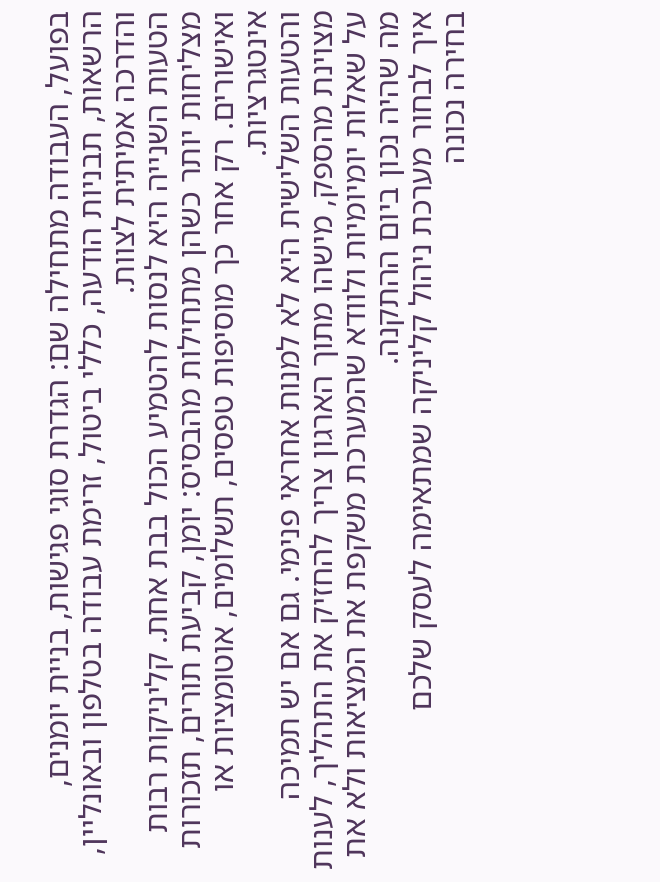בפועל, העבודה מתחילה שם: הגדרת סוגי פגישות, בניית יומנים, הרשאות, תבניות הודעה, כללי ביטול, זרימת עבודה בטלפון ובאונליין, והדרכה אמיתית לצוות.
הטעות השנייה היא לנסות להטמיע הכול בבת אחת. קליניקות רבות מצליחות יותר כשהן מתחילות מהבסיס: יומן, קביעת תורים, תזכורות ואישורים. רק אחר כך מוסיפות טפסים, תשלומים, אוטומציות או אינטגרציות.
והטעות השלישית היא לא למנות אחראי פנימי. גם אם יש תמיכה מצוינת מהספק, מישהו מתוך הארגון צריך להחזיק את התהליך, לענות על שאלות יומיומיות ולוודא שהמערכת משקפת את המציאות ולא את מה שהיה נכון ביום ההתקנה.
איך לבחור מערכת ניהול קליניקה שמתאימה לעסק שלכם
בחירה נכונה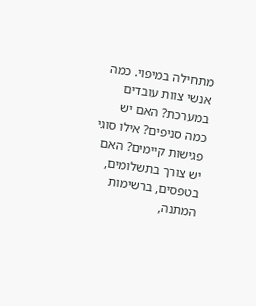מתחילה במיפוי. כמה אנשי צוות עובדים במערכת? האם יש כמה סניפים? אילו סוגי פגישות קיימים? האם יש צורך בתשלומים, בטפסים, ברשימות המתנה,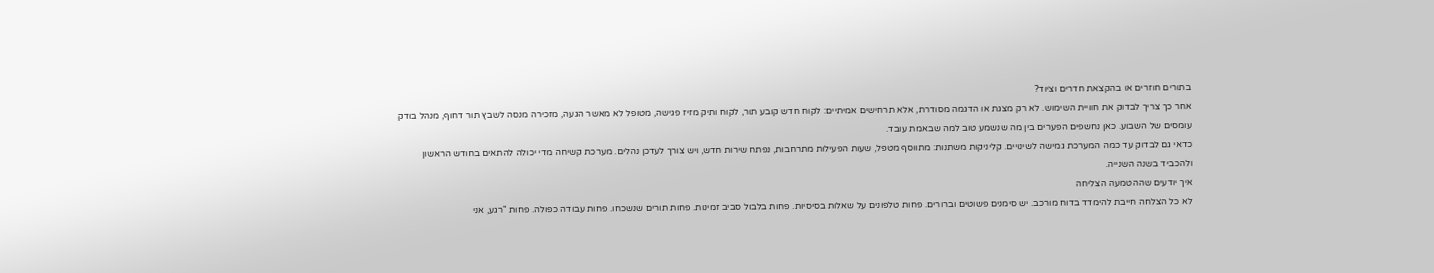בתורים חוזרים או בהקצאת חדרים וציוד?
אחר כך צריך לבדוק את חוויית השימוש. לא רק מצגת או הדגמה מסודרת, אלא תרחישים אמיתיים: לקוח חדש קובע תור, לקוח ותיק מזיז פגישה, מטופל לא מאשר הגעה, מזכירה מנסה לשבץ תור דחוף, מנהל בודק עומסים של השבוע. כאן נחשפים הפערים בין מה שנשמע טוב למה שבאמת עובד.
כדאי גם לבדוק עד כמה המערכת גמישה לשינויים. קליניקות משתנות: מתווסף מטפל, שעות הפעילות מתרחבות, נפתח שירות חדש, ויש צורך לעדכן נהלים. מערכת קשיחה מדי יכולה להתאים בחודש הראשון ולהכביד בשנה השנייה.
איך יודעים שההטמעה הצליחה
לא כל הצלחה חייבת להימדד בדוח מורכב. יש סימנים פשוטים וברורים. פחות טלפונים על שאלות בסיסיות. פחות בלבול סביב זמינות. פחות תורים שנשכחו. פחות עבודה כפולה. פחות "רגע, אני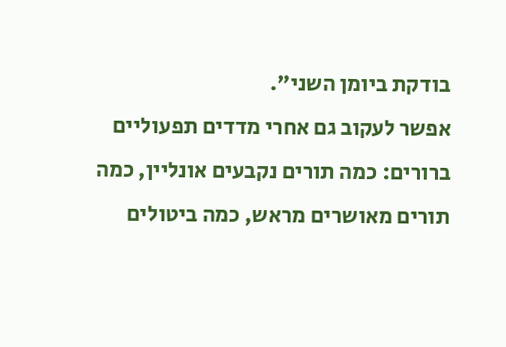בודקת ביומן השני".
אפשר לעקוב גם אחרי מדדים תפעוליים ברורים: כמה תורים נקבעים אונליין, כמה תורים מאושרים מראש, כמה ביטולים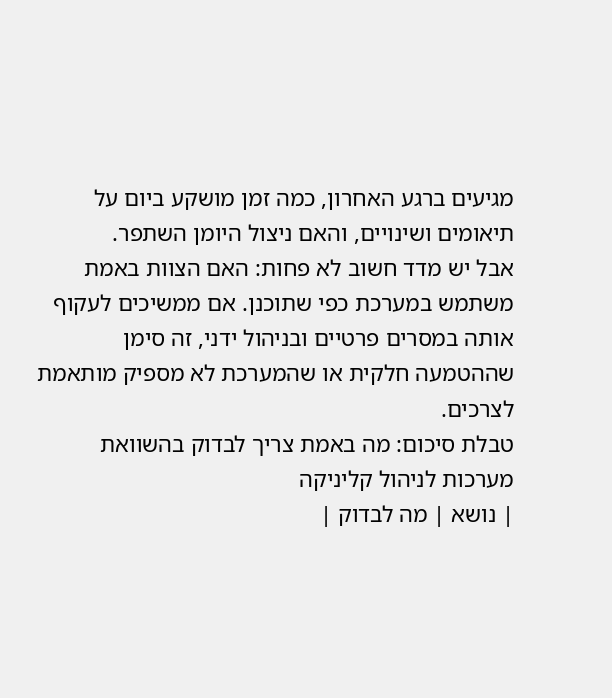מגיעים ברגע האחרון, כמה זמן מושקע ביום על תיאומים ושינויים, והאם ניצול היומן השתפר.
אבל יש מדד חשוב לא פחות: האם הצוות באמת משתמש במערכת כפי שתוכנן. אם ממשיכים לעקוף אותה במסרים פרטיים ובניהול ידני, זה סימן שההטמעה חלקית או שהמערכת לא מספיק מותאמת לצרכים.
טבלת סיכום: מה באמת צריך לבדוק בהשוואת מערכות לניהול קליניקה
| נושא | מה לבדוק |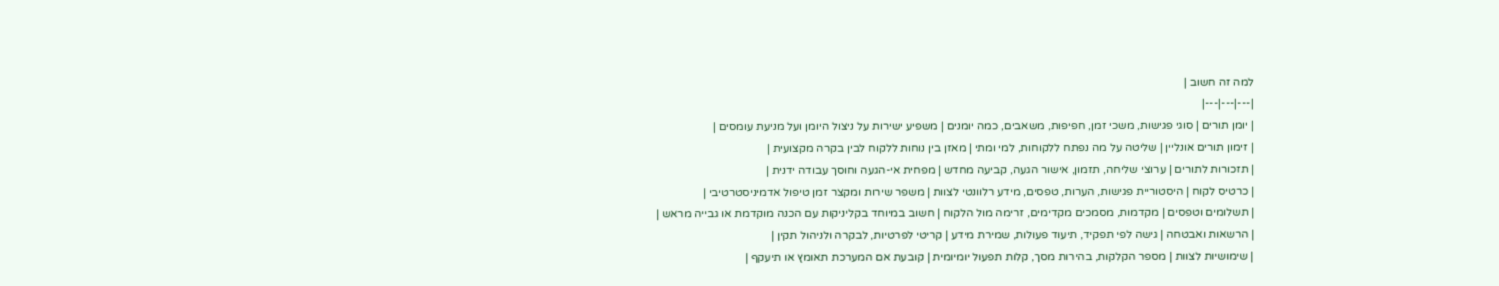למה זה חשוב |
|---|---|---|
| יומן תורים | סוגי פגישות, משכי זמן, חפיפות, משאבים, כמה יומנים | משפיע ישירות על ניצול היומן ועל מניעת עומסים |
| זימון תורים אונליין | שליטה על מה נפתח ללקוחות, למי ומתי | מאזן בין נוחות ללקוח לבין בקרה מקצועית |
| תזכורות לתורים | ערוצי שליחה, תזמון, אישור הגעה, קביעה מחדש | מפחית אי-הגעה וחוסך עבודה ידנית |
| כרטיס לקוח | היסטוריית פגישות, הערות, טפסים, מידע רלוונטי לצוות | משפר שירות ומקצר זמן טיפול אדמיניסטרטיבי |
| תשלומים וטפסים | מקדמות, מסמכים מקדימים, זרימה מול הלקוח | חשוב במיוחד בקליניקות עם הכנה מוקדמת או גבייה מראש |
| הרשאות ואבטחה | גישה לפי תפקיד, תיעוד פעולות, שמירת מידע | קריטי לפרטיות, לבקרה ולניהול תקין |
| שימושיות לצוות | מספר הקלקות, בהירות מסך, קלות תפעול יומיומית | קובעת אם המערכת תאומץ או תיעקף |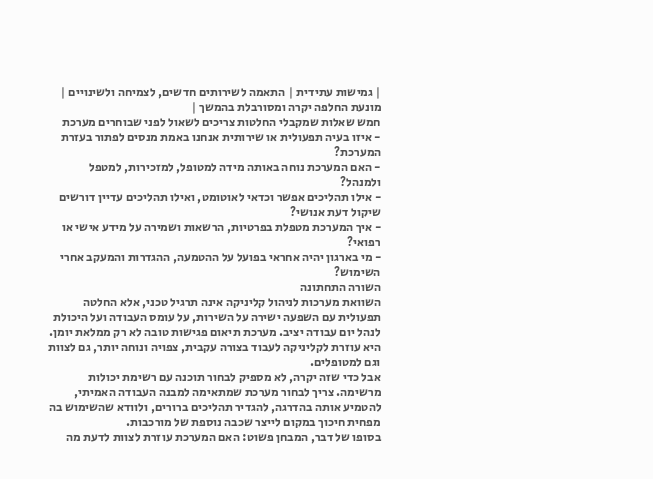| גמישות עתידית | התאמה לשירותים חדשים, לצמיחה ולשינויים | מונעת החלפה יקרה ומסורבלת בהמשך |
חמש שאלות שמקבלי החלטות צריכים לשאול לפני שבוחרים מערכת
- איזו בעיה תפעולית או שירותית אנחנו באמת מנסים לפתור בעזרת המערכת?
- האם המערכת נוחה באותה מידה למטופל, למזכירות, למטפל ולמנהל?
- אילו תהליכים אפשר וכדאי לאוטומט, ואילו תהליכים עדיין דורשים שיקול דעת אנושי?
- איך המערכת מטפלת בפרטיות, הרשאות ושמירה על מידע אישי או רפואי?
- מי בארגון יהיה אחראי בפועל על ההטמעה, ההגדרות והמעקב אחרי השימוש?
השורה התחתונה
השוואת מערכות לניהול קליניקה אינה תרגיל טכני, אלא החלטה תפעולית עם השפעה ישירה על השירות, על עומס העבודה ועל היכולת לנהל יום עבודה יציב. מערכת תיאום פגישות טובה לא רק ממלאת יומן. היא עוזרת לקליניקה לעבוד בצורה עקבית, צפויה ונוחה יותר, גם לצוות וגם למטופלים.
אבל כדי שזה יקרה, לא מספיק לבחור תוכנה עם רשימת יכולות מרשימה. צריך לבחור מערכת שמתאימה למבנה העבודה האמיתי, להטמיע אותה בהדרגה, להגדיר תהליכים ברורים, ולוודא שהשימוש בה מפחית חיכוך במקום לייצר שכבה נוספת של מורכבות.
בסופו של דבר, המבחן פשוט: האם המערכת עוזרת לצוות לדעת מה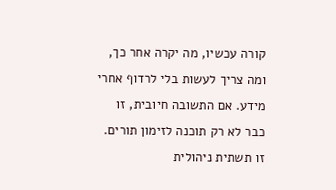קורה עכשיו, מה יקרה אחר כך, ומה צריך לעשות בלי לרדוף אחרי מידע. אם התשובה חיובית, זו כבר לא רק תוכנה לזימון תורים. זו תשתית ניהולית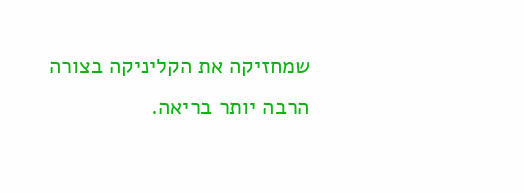שמחזיקה את הקליניקה בצורה הרבה יותר בריאה.